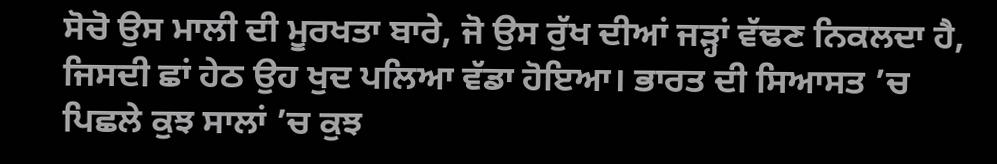ਸੋਚੋ ਉਸ ਮਾਲੀ ਦੀ ਮੂਰਖਤਾ ਬਾਰੇ, ਜੋ ਉਸ ਰੁੱਖ ਦੀਆਂ ਜੜ੍ਹਾਂ ਵੱਢਣ ਨਿਕਲਦਾ ਹੈ, ਜਿਸਦੀ ਛਾਂ ਹੇਠ ਉਹ ਖੁਦ ਪਲਿਆ ਵੱਡਾ ਹੋਇਆ। ਭਾਰਤ ਦੀ ਸਿਆਸਤ ’ਚ ਪਿਛਲੇ ਕੁਝ ਸਾਲਾਂ ’ਚ ਕੁਝ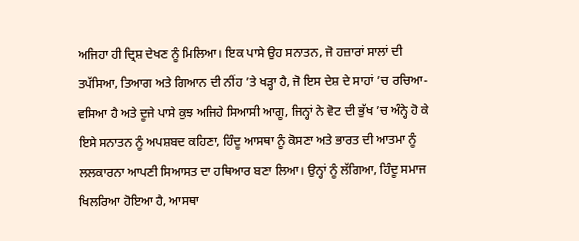ਅਜਿਹਾ ਹੀ ਦ੍ਰਿਸ਼ ਦੇਖਣ ਨੂੰ ਮਿਲਿਆ। ਇਕ ਪਾਸੇ ਉਹ ਸਨਾਤਨ, ਜੋ ਹਜ਼ਾਰਾਂ ਸਾਲਾਂ ਦੀ ਤਪੱਸਿਆ, ਤਿਆਗ ਅਤੇ ਗਿਆਨ ਦੀ ਨੀਂਹ ’ਤੇ ਖੜ੍ਹਾ ਹੈ, ਜੋ ਇਸ ਦੇਸ਼ ਦੇ ਸਾਹਾਂ ’ਚ ਰਚਿਆ-ਵਸਿਆ ਹੈ ਅਤੇ ਦੂਜੇ ਪਾਸੇ ਕੁਝ ਅਜਿਹੇ ਸਿਆਸੀ ਆਗੂ, ਜਿਨ੍ਹਾਂ ਨੇ ਵੋਟ ਦੀ ਭੁੱਖ ’ਚ ਅੰਨ੍ਹੇ ਹੋ ਕੇ ਇਸੇ ਸਨਾਤਨ ਨੂੰ ਅਪਸ਼ਬਦ ਕਹਿਣਾ, ਹਿੰਦੂ ਆਸਥਾ ਨੂੰ ਕੋਸਣਾ ਅਤੇ ਭਾਰਤ ਦੀ ਆਤਮਾ ਨੂੰ ਲਲਕਾਰਨਾ ਆਪਣੀ ਸਿਆਸਤ ਦਾ ਹਥਿਆਰ ਬਣਾ ਲਿਆ। ਉਨ੍ਹਾਂ ਨੂੰ ਲੱਗਿਆ, ਹਿੰਦੂ ਸਮਾਜ ਖਿਲਰਿਆ ਹੋਇਆ ਹੈ, ਆਸਥਾ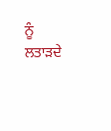ਨੂੰ ਲਤਾੜਦੇ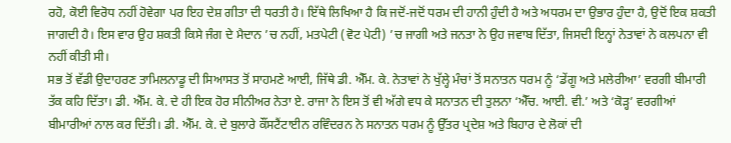ਰਹੋ, ਕੋਈ ਵਿਰੋਧ ਨਹੀਂ ਹੋਵੇਗਾ ਪਰ ਇਹ ਦੇਸ਼ ਗੀਤਾ ਦੀ ਧਰਤੀ ਹੈ। ਇੱਥੇ ਲਿਖਿਆ ਹੈ ਕਿ ਜਦੋਂ-ਜਦੋਂ ਧਰਮ ਦੀ ਹਾਨੀ ਹੁੰਦੀ ਹੈ ਅਤੇ ਅਧਰਮ ਦਾ ਉਭਾਰ ਹੁੰਦਾ ਹੈ, ਉਦੋਂ ਇਕ ਸ਼ਕਤੀ ਜਾਗਦੀ ਹੈ। ਇਸ ਵਾਰ ਉਹ ਸ਼ਕਤੀ ਕਿਸੇ ਜੰਗ ਦੇ ਮੈਦਾਨ ’ਚ ਨਹੀਂ, ਮਤਪੇਟੀ (ਵੋਟ ਪੇਟੀ) ’ਚ ਜਾਗੀ ਅਤੇ ਜਨਤਾ ਨੇ ਉਹ ਜਵਾਬ ਦਿੱਤਾ, ਜਿਸਦੀ ਇਨ੍ਹਾਂ ਨੇਤਾਵਾਂ ਨੇ ਕਲਪਨਾ ਵੀ ਨਹੀਂ ਕੀਤੀ ਸੀ।
ਸਭ ਤੋਂ ਵੱਡੀ ਉਦਾਹਰਣ ਤਾਮਿਲਨਾਡੂ ਦੀ ਸਿਆਸਤ ਤੋਂ ਸਾਹਮਣੇ ਆਈ, ਜਿੱਥੇ ਡੀ. ਐੱਮ. ਕੇ. ਨੇਤਾਵਾਂ ਨੇ ਖੁੱਲ੍ਹੇ ਮੰਚਾਂ ਤੋਂ ਸਨਾਤਨ ਧਰਮ ਨੂੰ ‘ਡੇਂਗੂ ਅਤੇ ਮਲੇਰੀਆ’ ਵਰਗੀ ਬੀਮਾਰੀ ਤੱਕ ਕਹਿ ਦਿੱਤਾ। ਡੀ. ਐੱਮ. ਕੇ. ਦੇ ਹੀ ਇਕ ਹੋਰ ਸੀਨੀਅਰ ਨੇਤਾ ਏ. ਰਾਜਾ ਨੇ ਇਸ ਤੋਂ ਵੀ ਅੱਗੇ ਵਧ ਕੇ ਸਨਾਤਨ ਦੀ ਤੁਲਨਾ ‘ਐੱਚ. ਆਈ. ਵੀ.’ ਅਤੇ ‘ਕੋੜ੍ਹ’ ਵਰਗੀਆਂ ਬੀਮਾਰੀਆਂ ਨਾਲ ਕਰ ਦਿੱਤੀ। ਡੀ. ਐੱਮ. ਕੇ. ਦੇ ਬੁਲਾਰੇ ਕੌਂਸਟੈਂਟਾਈਨ ਰਵਿੰਦਰਨ ਨੇ ਸਨਾਤਨ ਧਰਮ ਨੂੰ ਉੱਤਰ ਪ੍ਰਦੇਸ਼ ਅਤੇ ਬਿਹਾਰ ਦੇ ਲੋਕਾਂ ਦੀ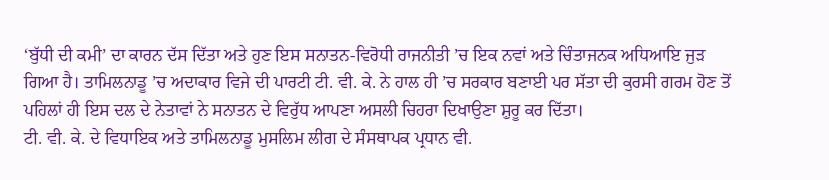‘ਬੁੱਧੀ ਦੀ ਕਮੀ’ ਦਾ ਕਾਰਨ ਦੱਸ ਦਿੱਤਾ ਅਤੇ ਹੁਣ ਇਸ ਸਨਾਤਨ-ਵਿਰੋਧੀ ਰਾਜਨੀਤੀ ’ਚ ਇਕ ਨਵਾਂ ਅਤੇ ਚਿੰਤਾਜਨਕ ਅਧਿਆਇ ਜੁੜ ਗਿਆ ਹੈ। ਤਾਮਿਲਨਾਡੂ ’ਚ ਅਦਾਕਾਰ ਵਿਜੇ ਦੀ ਪਾਰਟੀ ਟੀ. ਵੀ. ਕੇ. ਨੇ ਹਾਲ ਹੀ ’ਚ ਸਰਕਾਰ ਬਣਾਈ ਪਰ ਸੱਤਾ ਦੀ ਕੁਰਸੀ ਗਰਮ ਹੋਣ ਤੋਂ ਪਹਿਲਾਂ ਹੀ ਇਸ ਦਲ ਦੇ ਨੇਤਾਵਾਂ ਨੇ ਸਨਾਤਨ ਦੇ ਵਿਰੁੱਧ ਆਪਣਾ ਅਸਲੀ ਚਿਹਰਾ ਦਿਖਾਉਣਾ ਸ਼ੁਰੂ ਕਰ ਦਿੱਤਾ।
ਟੀ. ਵੀ. ਕੇ. ਦੇ ਵਿਧਾਇਕ ਅਤੇ ਤਾਮਿਲਨਾਡੂ ਮੁਸਲਿਮ ਲੀਗ ਦੇ ਸੰਸਥਾਪਕ ਪ੍ਰਧਾਨ ਵੀ.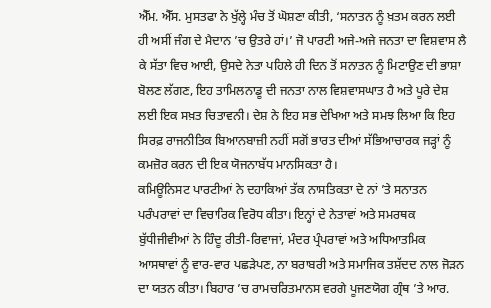ਐੱਮ. ਐੱਸ. ਮੁਸਤਫਾ ਨੇ ਖੁੱਲ੍ਹੇ ਮੰਚ ਤੋਂ ਘੋਸ਼ਣਾ ਕੀਤੀ, ‘ਸਨਾਤਨ ਨੂੰ ਖ਼ਤਮ ਕਰਨ ਲਈ ਹੀ ਅਸੀਂ ਜੰਗ ਦੇ ਮੈਦਾਨ ’ਚ ਉਤਰੇ ਹਾਂ।’ ਜੋ ਪਾਰਟੀ ਅਜੇ-ਅਜੇ ਜਨਤਾ ਦਾ ਵਿਸ਼ਵਾਸ ਲੈ ਕੇ ਸੱਤਾ ਵਿਚ ਆਈ, ਉਸਦੇ ਨੇਤਾ ਪਹਿਲੇ ਹੀ ਦਿਨ ਤੋਂ ਸਨਾਤਨ ਨੂੰ ਮਿਟਾਉਣ ਦੀ ਭਾਸ਼ਾ ਬੋਲਣ ਲੱਗਣ, ਇਹ ਤਾਮਿਲਨਾਡੂ ਦੀ ਜਨਤਾ ਨਾਲ ਵਿਸ਼ਵਾਸਘਾਤ ਹੈ ਅਤੇ ਪੂਰੇ ਦੇਸ਼ ਲਈ ਇਕ ਸਖ਼ਤ ਚਿਤਾਵਨੀ। ਦੇਸ਼ ਨੇ ਇਹ ਸਭ ਦੇਖਿਆ ਅਤੇ ਸਮਝ ਲਿਆ ਕਿ ਇਹ ਸਿਰਫ਼ ਰਾਜਨੀਤਿਕ ਬਿਆਨਬਾਜ਼ੀ ਨਹੀਂ ਸਗੋਂ ਭਾਰਤ ਦੀਆਂ ਸੱਭਿਆਚਾਰਕ ਜੜ੍ਹਾਂ ਨੂੰ ਕਮਜ਼ੋਰ ਕਰਨ ਦੀ ਇਕ ਯੋਜਨਾਬੱਧ ਮਾਨਸਿਕਤਾ ਹੈ।
ਕਮਿਊਨਿਸਟ ਪਾਰਟੀਆਂ ਨੇ ਦਹਾਕਿਆਂ ਤੱਕ ਨਾਸਤਿਕਤਾ ਦੇ ਨਾਂ ’ਤੇ ਸਨਾਤਨ ਪਰੰਪਰਾਵਾਂ ਦਾ ਵਿਚਾਰਿਕ ਵਿਰੋਧ ਕੀਤਾ। ਇਨ੍ਹਾਂ ਦੇ ਨੇਤਾਵਾਂ ਅਤੇ ਸਮਰਥਕ ਬੁੱਧੀਜੀਵੀਆਂ ਨੇ ਹਿੰਦੂ ਰੀਤੀ-ਰਿਵਾਜਾਂ, ਮੰਦਰ ਪ੍ਰੰਪਰਾਵਾਂ ਅਤੇ ਅਧਿਆਤਮਿਕ ਆਸਥਾਵਾਂ ਨੂੰ ਵਾਰ-ਵਾਰ ਪਛੜੇਪਣ, ਨਾ ਬਰਾਬਰੀ ਅਤੇ ਸਮਾਜਿਕ ਤਸ਼ੱਦਦ ਨਾਲ ਜੋੜਨ ਦਾ ਯਤਨ ਕੀਤਾ। ਬਿਹਾਰ ’ਚ ਰਾਮਚਰਿਤਮਾਨਸ ਵਰਗੇ ਪੂਜਣਯੋਗ ਗ੍ਰੰਥ ’ਤੇ ਆਰ.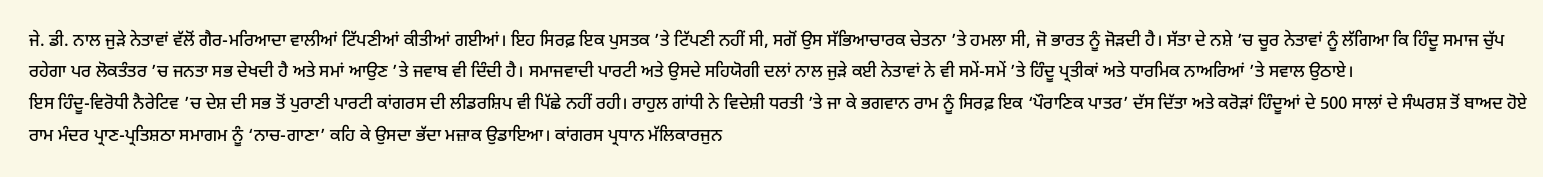ਜੇ. ਡੀ. ਨਾਲ ਜੁੜੇ ਨੇਤਾਵਾਂ ਵੱਲੋਂ ਗੈਰ-ਮਰਿਆਦਾ ਵਾਲੀਆਂ ਟਿੱਪਣੀਆਂ ਕੀਤੀਆਂ ਗਈਆਂ। ਇਹ ਸਿਰਫ਼ ਇਕ ਪੁਸਤਕ ’ਤੇ ਟਿੱਪਣੀ ਨਹੀਂ ਸੀ, ਸਗੋਂ ਉਸ ਸੱਭਿਆਚਾਰਕ ਚੇਤਨਾ ’ਤੇ ਹਮਲਾ ਸੀ, ਜੋ ਭਾਰਤ ਨੂੰ ਜੋੜਦੀ ਹੈ। ਸੱਤਾ ਦੇ ਨਸ਼ੇ ’ਚ ਚੂਰ ਨੇਤਾਵਾਂ ਨੂੰ ਲੱਗਿਆ ਕਿ ਹਿੰਦੂ ਸਮਾਜ ਚੁੱਪ ਰਹੇਗਾ ਪਰ ਲੋਕਤੰਤਰ ’ਚ ਜਨਤਾ ਸਭ ਦੇਖਦੀ ਹੈ ਅਤੇ ਸਮਾਂ ਆਉਣ ’ਤੇ ਜਵਾਬ ਵੀ ਦਿੰਦੀ ਹੈ। ਸਮਾਜਵਾਦੀ ਪਾਰਟੀ ਅਤੇ ਉਸਦੇ ਸਹਿਯੋਗੀ ਦਲਾਂ ਨਾਲ ਜੁੜੇ ਕਈ ਨੇਤਾਵਾਂ ਨੇ ਵੀ ਸਮੇਂ-ਸਮੇਂ ’ਤੇ ਹਿੰਦੂ ਪ੍ਰਤੀਕਾਂ ਅਤੇ ਧਾਰਮਿਕ ਨਾਅਰਿਆਂ ’ਤੇ ਸਵਾਲ ਉਠਾਏ।
ਇਸ ਹਿੰਦੂ-ਵਿਰੋਧੀ ਨੈਰੇਟਿਵ ’ਚ ਦੇਸ਼ ਦੀ ਸਭ ਤੋਂ ਪੁਰਾਣੀ ਪਾਰਟੀ ਕਾਂਗਰਸ ਦੀ ਲੀਡਰਸ਼ਿਪ ਵੀ ਪਿੱਛੇ ਨਹੀਂ ਰਹੀ। ਰਾਹੁਲ ਗਾਂਧੀ ਨੇ ਵਿਦੇਸ਼ੀ ਧਰਤੀ ’ਤੇ ਜਾ ਕੇ ਭਗਵਾਨ ਰਾਮ ਨੂੰ ਸਿਰਫ਼ ਇਕ ‘ਪੌਰਾਣਿਕ ਪਾਤਰ’ ਦੱਸ ਦਿੱਤਾ ਅਤੇ ਕਰੋੜਾਂ ਹਿੰਦੂਆਂ ਦੇ 500 ਸਾਲਾਂ ਦੇ ਸੰਘਰਸ਼ ਤੋਂ ਬਾਅਦ ਹੋਏ ਰਾਮ ਮੰਦਰ ਪ੍ਰਾਣ-ਪ੍ਰਤਿਸ਼ਠਾ ਸਮਾਗਮ ਨੂੰ ‘ਨਾਚ-ਗਾਣਾ’ ਕਹਿ ਕੇ ਉਸਦਾ ਭੱਦਾ ਮਜ਼ਾਕ ਉਡਾਇਆ। ਕਾਂਗਰਸ ਪ੍ਰਧਾਨ ਮੱਲਿਕਾਰਜੁਨ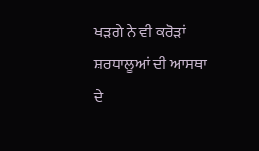ਖੜਗੇ ਨੇ ਵੀ ਕਰੋੜਾਂ ਸ਼ਰਧਾਲੂਆਂ ਦੀ ਆਸਥਾ ਦੇ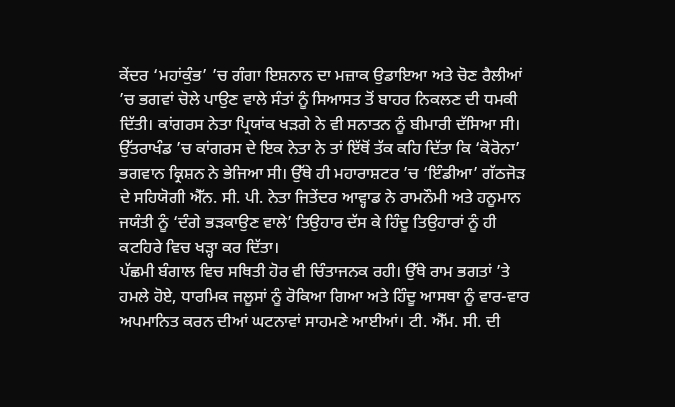ਕੇਂਦਰ ‘ਮਹਾਂਕੁੰਭ’ ’ਚ ਗੰਗਾ ਇਸ਼ਨਾਨ ਦਾ ਮਜ਼ਾਕ ਉਡਾਇਆ ਅਤੇ ਚੋਣ ਰੈਲੀਆਂ ’ਚ ਭਗਵਾਂ ਚੋਲੇ ਪਾਉਣ ਵਾਲੇ ਸੰਤਾਂ ਨੂੰ ਸਿਆਸਤ ਤੋਂ ਬਾਹਰ ਨਿਕਲਣ ਦੀ ਧਮਕੀ ਦਿੱਤੀ। ਕਾਂਗਰਸ ਨੇਤਾ ਪ੍ਰਿਯਾਂਕ ਖੜਗੇ ਨੇ ਵੀ ਸਨਾਤਨ ਨੂੰ ਬੀਮਾਰੀ ਦੱਸਿਆ ਸੀ। ਉੱਤਰਾਖੰਡ ’ਚ ਕਾਂਗਰਸ ਦੇ ਇਕ ਨੇਤਾ ਨੇ ਤਾਂ ਇੱਥੋਂ ਤੱਕ ਕਹਿ ਦਿੱਤਾ ਕਿ ‘ਕੋਰੋਨਾ’ ਭਗਵਾਨ ਕ੍ਰਿਸ਼ਨ ਨੇ ਭੇਜਿਆ ਸੀ। ਉੱਥੇ ਹੀ ਮਹਾਰਾਸ਼ਟਰ ’ਚ ‘ਇੰਡੀਆ’ ਗੱਠਜੋੜ ਦੇ ਸਹਿਯੋਗੀ ਐੱਨ. ਸੀ. ਪੀ. ਨੇਤਾ ਜਿਤੇਂਦਰ ਆਵ੍ਹਾਡ ਨੇ ਰਾਮਨੌਮੀ ਅਤੇ ਹਨੂਮਾਨ ਜਯੰਤੀ ਨੂੰ ‘ਦੰਗੇ ਭੜਕਾਉਣ ਵਾਲੇ’ ਤਿਉਹਾਰ ਦੱਸ ਕੇ ਹਿੰਦੂ ਤਿਉਹਾਰਾਂ ਨੂੰ ਹੀ ਕਟਹਿਰੇ ਵਿਚ ਖੜ੍ਹਾ ਕਰ ਦਿੱਤਾ।
ਪੱਛਮੀ ਬੰਗਾਲ ਵਿਚ ਸਥਿਤੀ ਹੋਰ ਵੀ ਚਿੰਤਾਜਨਕ ਰਹੀ। ਉੱਥੇ ਰਾਮ ਭਗਤਾਂ ’ਤੇ ਹਮਲੇ ਹੋਏ, ਧਾਰਮਿਕ ਜਲੂਸਾਂ ਨੂੰ ਰੋਕਿਆ ਗਿਆ ਅਤੇ ਹਿੰਦੂ ਆਸਥਾ ਨੂੰ ਵਾਰ-ਵਾਰ ਅਪਮਾਨਿਤ ਕਰਨ ਦੀਆਂ ਘਟਨਾਵਾਂ ਸਾਹਮਣੇ ਆਈਆਂ। ਟੀ. ਐੱਮ. ਸੀ. ਦੀ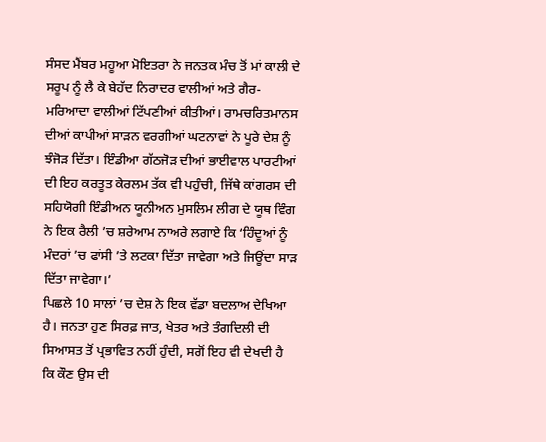ਸੰਸਦ ਮੈਂਬਰ ਮਹੂਆ ਮੋਇਤਰਾ ਨੇ ਜਨਤਕ ਮੰਚ ਤੋਂ ਮਾਂ ਕਾਲੀ ਦੇ ਸਰੂਪ ਨੂੰ ਲੈ ਕੇ ਬੇਹੱਦ ਨਿਰਾਦਰ ਵਾਲੀਆਂ ਅਤੇ ਗੈਰ-ਮਰਿਆਦਾ ਵਾਲੀਆਂ ਟਿੱਪਣੀਆਂ ਕੀਤੀਆਂ। ਰਾਮਚਰਿਤਮਾਨਸ ਦੀਆਂ ਕਾਪੀਆਂ ਸਾੜਨ ਵਰਗੀਆਂ ਘਟਨਾਵਾਂ ਨੇ ਪੂਰੇ ਦੇਸ਼ ਨੂੰ ਝੰਜੋੜ ਦਿੱਤਾ। ਇੰਡੀਆ ਗੱਠਜੋੜ ਦੀਆਂ ਭਾਈਵਾਲ ਪਾਰਟੀਆਂ ਦੀ ਇਹ ਕਰਤੂਤ ਕੇਰਲਮ ਤੱਕ ਵੀ ਪਹੁੰਚੀ, ਜਿੱਥੇ ਕਾਂਗਰਸ ਦੀ ਸਹਿਯੋਗੀ ਇੰਡੀਅਨ ਯੂਨੀਅਨ ਮੁਸਲਿਮ ਲੀਗ ਦੇ ਯੂਥ ਵਿੰਗ ਨੇ ਇਕ ਰੈਲੀ ’ਚ ਸ਼ਰੇਆਮ ਨਾਅਰੇ ਲਗਾਏ ਕਿ ‘ਹਿੰਦੂਆਂ ਨੂੰ ਮੰਦਰਾਂ ’ਚ ਫਾਂਸੀ ’ਤੇ ਲਟਕਾ ਦਿੱਤਾ ਜਾਵੇਗਾ ਅਤੇ ਜਿਊਂਦਾ ਸਾੜ ਦਿੱਤਾ ਜਾਵੇਗਾ।’
ਪਿਛਲੇ 10 ਸਾਲਾਂ ’ਚ ਦੇਸ਼ ਨੇ ਇਕ ਵੱਡਾ ਬਦਲਾਅ ਦੇਖਿਆ ਹੈ। ਜਨਤਾ ਹੁਣ ਸਿਰਫ਼ ਜਾਤ, ਖੇਤਰ ਅਤੇ ਤੰਗਦਿਲੀ ਦੀ ਸਿਆਸਤ ਤੋਂ ਪ੍ਰਭਾਵਿਤ ਨਹੀਂ ਹੁੰਦੀ, ਸਗੋਂ ਇਹ ਵੀ ਦੇਖਦੀ ਹੈ ਕਿ ਕੌਣ ਉਸ ਦੀ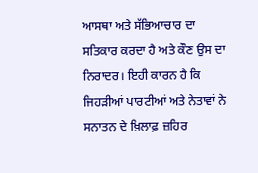ਆਸਥਾ ਅਤੇ ਸੱਭਿਆਚਾਰ ਦਾ ਸਤਿਕਾਰ ਕਰਦਾ ਹੈ ਅਤੇ ਕੌਣ ਉਸ ਦਾ ਨਿਰਾਦਰ। ਇਹੀ ਕਾਰਨ ਹੈ ਕਿ ਜਿਹੜੀਆਂ ਪਾਰਟੀਆਂ ਅਤੇ ਨੇਤਾਵਾਂ ਨੇ ਸਨਾਤਨ ਦੇ ਖ਼ਿਲਾਫ਼ ਜ਼ਹਿਰ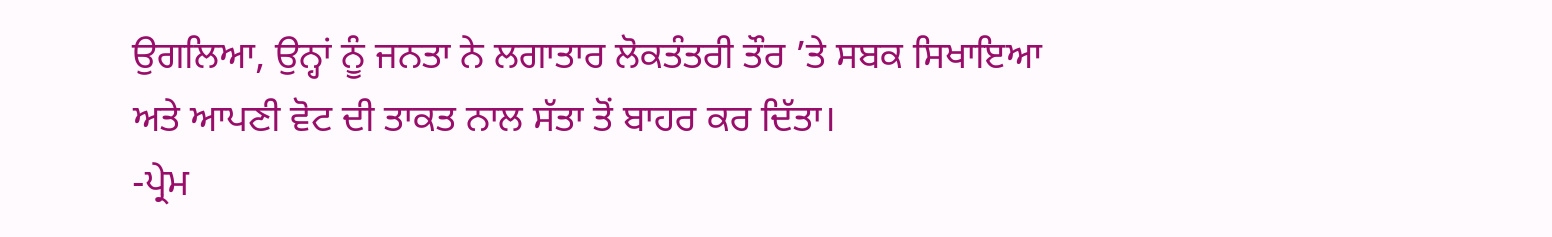ਉਗਲਿਆ, ਉਨ੍ਹਾਂ ਨੂੰ ਜਨਤਾ ਨੇ ਲਗਾਤਾਰ ਲੋਕਤੰਤਰੀ ਤੌਰ ’ਤੇ ਸਬਕ ਸਿਖਾਇਆ ਅਤੇ ਆਪਣੀ ਵੋਟ ਦੀ ਤਾਕਤ ਨਾਲ ਸੱਤਾ ਤੋਂ ਬਾਹਰ ਕਰ ਦਿੱਤਾ।
-ਪ੍ਰੇਮ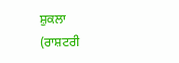ਸ਼ੁਕਲਾ
(ਰਾਸ਼ਟਰੀ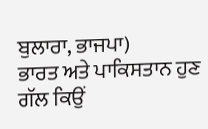ਬੁਲਾਰਾ, ਭਾਜਪਾ)
ਭਾਰਤ ਅਤੇ ਪਾਕਿਸਤਾਨ ਹੁਣ ਗੱਲ ਕਿਉਂ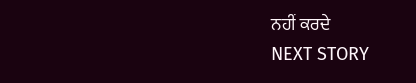ਨਹੀਂ ਕਰਦੇ
NEXT STORY